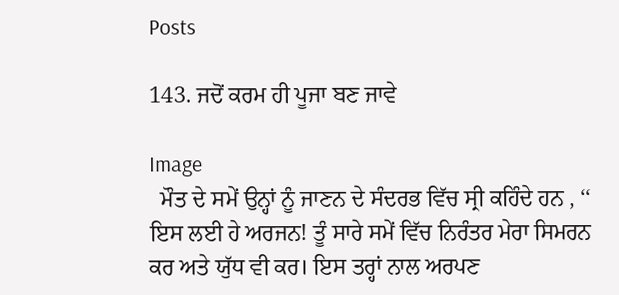Posts

143. ਜਦੋਂ ਕਰਮ ਹੀ ਪੂਜਾ ਬਣ ਜਾਵੇ

Image
  ਮੌਤ ਦੇ ਸਮੇਂ ਉਨ੍ਹਾਂ ਨੂੰ ਜਾਣਨ ਦੇ ਸੰਦਰਭ ਵਿੱਚ ਸ੍ਰੀ ਕਹਿੰਦੇ ਹਨ , ‘‘ ਇਸ ਲਈ ਹੇ ਅਰਜਨ! ਤੂੰ ਸਾਰੇ ਸਮੇਂ ਵਿੱਚ ਨਿਰੰਤਰ ਮੇਰਾ ਸਿਮਰਨ ਕਰ ਅਤੇ ਯੁੱਧ ਵੀ ਕਰ। ਇਸ ਤਰ੍ਹਾਂ ਨਾਲ ਅਰਪਣ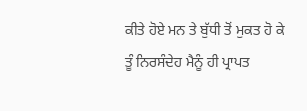ਕੀਤੇ ਹੋਏ ਮਨ ਤੇ ਬੁੱਧੀ ਤੋਂ ਮੁਕਤ ਹੋ ਕੇ ਤੂੰ ਨਿਰਸੰਦੇਹ ਮੈਨੂੰ ਹੀ ਪ੍ਰਾਪਤ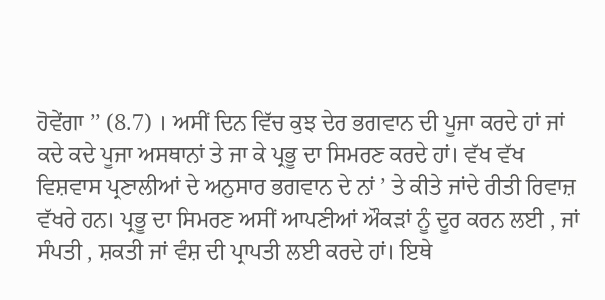ਹੋਵੇਂਗਾ ’’ (8.7) । ਅਸੀਂ ਦਿਨ ਵਿੱਚ ਕੁਝ ਦੇਰ ਭਗਵਾਨ ਦੀ ਪੂਜਾ ਕਰਦੇ ਹਾਂ ਜਾਂ ਕਦੇ ਕਦੇ ਪੂਜਾ ਅਸਥਾਨਾਂ ਤੇ ਜਾ ਕੇ ਪ੍ਰਭੂ ਦਾ ਸਿਮਰਣ ਕਰਦੇ ਹਾਂ। ਵੱਖ ਵੱਖ ਵਿਸ਼ਵਾਸ ਪ੍ਰਣਾਲੀਆਂ ਦੇ ਅਨੁਸਾਰ ਭਗਵਾਨ ਦੇ ਨਾਂ ’ ਤੇ ਕੀਤੇ ਜਾਂਦੇ ਰੀਤੀ ਰਿਵਾਜ਼ ਵੱਖਰੇ ਹਨ। ਪ੍ਰਭੂ ਦਾ ਸਿਮਰਣ ਅਸੀਂ ਆਪਣੀਆਂ ਔਕੜਾਂ ਨੂੰ ਦੂਰ ਕਰਨ ਲਈ , ਜਾਂ ਸੰਪਤੀ , ਸ਼ਕਤੀ ਜਾਂ ਵੰਸ਼ ਦੀ ਪ੍ਰਾਪਤੀ ਲਈ ਕਰਦੇ ਹਾਂ। ਇਥੇ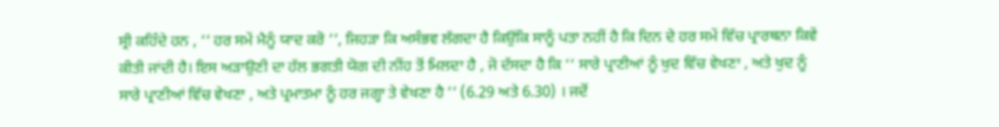ਸ੍ਰੀ ਕਹਿੰਦੇ ਹਨ , ‘‘ ਹਰ ਸਮੇਂ ਮੈਨੂੰ ਯਾਦ ਕਰੋ ’’, ਜਿਹੜਾ ਕਿ ਅਸੰਭਵ ਲੱਗਦਾ ਹੈ ਕਿਉਂਕਿ ਸਾਨੂੰ ਪਤਾ ਨਹੀਂ ਹੈ ਕਿ ਦਿਨ ਦੇ ਹਰ ਸਮੇਂ ਵਿੱਚ ਪ੍ਰਾਰਥਨਾ ਕਿਵੇਂ ਕੀਤੀ ਜਾਂਦੀ ਹੈ। ਇਸ ਅੜਾਉਣੀ ਦਾ ਹੱਲ ਭਗਤੀ ਯੋਗ ਦੀ ਨੀਂਹ ਤੋਂ ਮਿਲਦਾ ਹੈ , ਜੋ ਦੱਸਦਾ ਹੈ ਕਿ ‘‘ ਸਾਰੇ ਪ੍ਰਾਣੀਆਂ ਨੂੰ ਖੁਦ ਵਿੱਚ ਵੇਖਣਾ , ਅਤੇ ਖੁਦ ਨੂੰ ਸਾਰੇ ਪ੍ਰਾਣੀਆਂ ਵਿੱਚ ਵੇਖਣਾ , ਅਤੇ ਪ੍ਰਮਾਤਮਾ ਨੂੰ ਹਰ ਜਗ੍ਹਾ ਤੇ ਵੇਖਣਾ ਹੈ ’’ (6.29 ਅਤੇ 6.30) । ਜਦੋਂ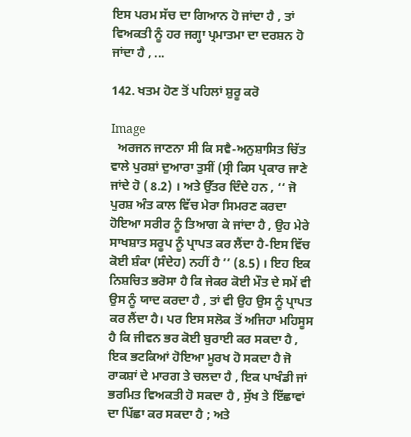ਇਸ ਪਰਮ ਸੱਚ ਦਾ ਗਿਆਨ ਹੋ ਜਾਂਦਾ ਹੈ , ਤਾਂ ਵਿਅਕਤੀ ਨੂੰ ਹਰ ਜਗ੍ਹਾ ਪ੍ਰਮਾਤਮਾ ਦਾ ਦਰਸ਼ਨ ਹੋ ਜਾਂਦਾ ਹੈ , ...

142. ਖਤਮ ਹੋਣ ਤੋਂ ਪਹਿਲਾਂ ਸ਼ੁਰੂ ਕਰੋ

Image
  ਅਰਜਨ ਜਾਣਨਾ ਸੀ ਕਿ ਸਵੈ-ਅਨੁਸ਼ਾਸਿਤ ਚਿੱਤ ਵਾਲੇ ਪੁਰਸ਼ਾਂ ਦੁਆਰਾ ਤੁਸੀਂ (ਸ੍ਰੀ ਕਿਸ ਪ੍ਰਕਾਰ ਜਾਣੇ ਜਾਂਦੇ ਹੋ ( 8.2) । ਅਤੇ ਉੱਤਰ ਦਿੰਦੇ ਹਨ , ‘‘ ਜੋ ਪੁਰਸ਼ ਅੰਤ ਕਾਲ ਵਿੱਚ ਮੇਰਾ ਸਿਮਰਣ ਕਰਦਾ ਹੋਇਆ ਸਰੀਰ ਨੂੰ ਤਿਆਗ ਕੇ ਜਾਂਦਾ ਹੈ , ਉਹ ਮੇਰੇ ਸਾਖਸ਼ਾਤ ਸਰੂਪ ਨੂੰ ਪ੍ਰਾਪਤ ਕਰ ਲੈਂਦਾ ਹੈ-ਇਸ ਵਿੱਚ ਕੋਈ ਸ਼ੰਕਾ (ਸੰਦੇਹ) ਨਹੀਂ ਹੈ ’’ (8.5) । ਇਹ ਇਕ ਨਿਸ਼ਚਿਤ ਭਰੋਸਾ ਹੈ ਕਿ ਜੇਕਰ ਕੋਈ ਮੌਤ ਦੇ ਸਮੇਂ ਵੀ ਉਸ ਨੂੰ ਯਾਦ ਕਰਦਾ ਹੈ , ਤਾਂ ਵੀ ਉਹ ਉਸ ਨੂੰ ਪ੍ਰਾਪਤ ਕਰ ਲੈਂਦਾ ਹੈ। ਪਰ ਇਸ ਸਲੋਕ ਤੋਂ ਅਜਿਹਾ ਮਹਿਸੂਸ ਹੈ ਕਿ ਜੀਵਨ ਭਰ ਕੋਈ ਬੁਰਾਈ ਕਰ ਸਕਦਾ ਹੈ , ਇਕ ਭਟਕਿਆਂ ਹੋਇਆ ਮੂਰਖ ਹੋ ਸਕਦਾ ਹੈ ਜੋ ਰਾਕਸ਼ਾਂ ਦੇ ਮਾਰਗ ਤੇ ਚਲਦਾ ਹੈ , ਇਕ ਪਾਖੰਡੀ ਜਾਂ ਭਰਮਿਤ ਵਿਅਕਤੀ ਹੋ ਸਕਦਾ ਹੈ , ਸੁੱਖ ਤੇ ਇੱਛਾਵਾਂ ਦਾ ਪਿੱਛਾ ਕਰ ਸਕਦਾ ਹੈ ; ਅਤੇ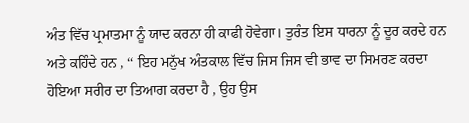ਅੰਤ ਵਿੱਚ ਪ੍ਰਮਾਤਮਾ ਨੂੰ ਯਾਦ ਕਰਨਾ ਹੀ ਕਾਫੀ ਹੋਵੇਗਾ। ਤੁਰੰਤ ਇਸ ਧਾਰਨਾ ਨੂੰ ਦੂਰ ਕਰਦੇ ਹਨ ਅਤੇ ਕਹਿੰਦੇ ਹਨ , ‘‘ ਇਹ ਮਨੁੱਖ ਅੰਤਕਾਲ ਵਿੱਚ ਜਿਸ ਜਿਸ ਵੀ ਭਾਵ ਦਾ ਸਿਮਰਣ ਕਰਦਾ ਹੋਇਆ ਸਰੀਰ ਦਾ ਤਿਆਗ ਕਰਦਾ ਹੈ , ਉਹ ਉਸ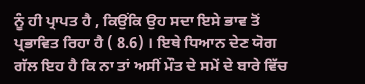ਨੂੰ ਹੀ ਪ੍ਰਾਪਤ ਹੈ , ਕਿਉਂਕਿ ਉਹ ਸਦਾ ਇਸੇ ਭਾਵ ਤੋਂ ਪ੍ਰਭਾਵਿਤ ਰਿਹਾ ਹੈ ( 8.6) । ਇਥੇ ਧਿਆਨ ਦੇਣ ਯੋਗ ਗੱਲ ਇਹ ਹੈ ਕਿ ਨਾ ਤਾਂ ਅਸੀਂ ਮੌਤ ਦੇ ਸਮੇਂ ਦੇ ਬਾਰੇ ਵਿੱਚ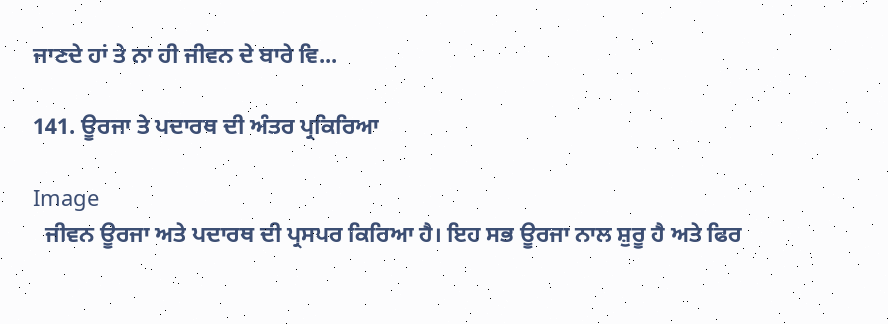ਜਾਣਦੇ ਹਾਂ ਤੇ ਨਾ ਹੀ ਜੀਵਨ ਦੇ ਬਾਰੇ ਵਿ...

141. ਊਰਜਾ ਤੇ ਪਦਾਰਥ ਦੀ ਅੰਤਰ ਪ੍ਰਕਿਰਿਆ

Image
  ਜੀਵਨ ਊਰਜਾ ਅਤੇ ਪਦਾਰਥ ਦੀ ਪ੍ਰਸਪਰ ਕਿਰਿਆ ਹੈ। ਇਹ ਸਭ ਊਰਜਾ ਨਾਲ ਸ਼ੁਰੂ ਹੈ ਅਤੇ ਫਿਰ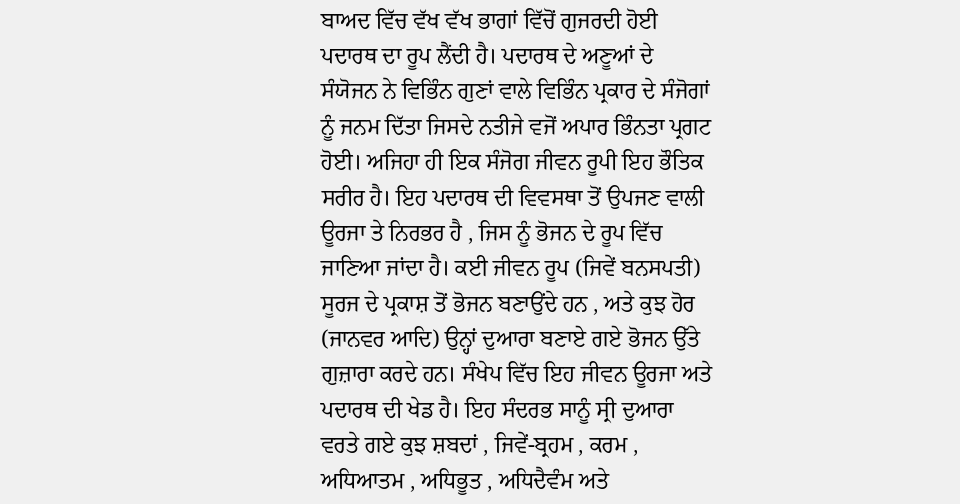ਬਾਅਦ ਵਿੱਚ ਵੱਖ ਵੱਖ ਭਾਗਾਂ ਵਿੱਚੋਂ ਗੁਜਰਦੀ ਹੋਈ ਪਦਾਰਥ ਦਾ ਰੂਪ ਲੈਂਦੀ ਹੈ। ਪਦਾਰਥ ਦੇ ਅਣੂਆਂ ਦੇ ਸੰਯੋਜਨ ਨੇ ਵਿਭਿੰਨ ਗੁਣਾਂ ਵਾਲੇ ਵਿਭਿੰਨ ਪ੍ਰਕਾਰ ਦੇ ਸੰਜੋਗਾਂ ਨੂੰ ਜਨਮ ਦਿੱਤਾ ਜਿਸਦੇ ਨਤੀਜੇ ਵਜੋਂ ਅਪਾਰ ਭਿੰਨਤਾ ਪ੍ਰਗਟ ਹੋਈ। ਅਜਿਹਾ ਹੀ ਇਕ ਸੰਜੋਗ ਜੀਵਨ ਰੂਪੀ ਇਹ ਭੌਤਿਕ ਸਰੀਰ ਹੈ। ਇਹ ਪਦਾਰਥ ਦੀ ਵਿਵਸਥਾ ਤੋਂ ਉਪਜਣ ਵਾਲੀ ਊਰਜਾ ਤੇ ਨਿਰਭਰ ਹੈ , ਜਿਸ ਨੂੰ ਭੋਜਨ ਦੇ ਰੂਪ ਵਿੱਚ ਜਾਣਿਆ ਜਾਂਦਾ ਹੈ। ਕਈ ਜੀਵਨ ਰੂਪ (ਜਿਵੇਂ ਬਨਸਪਤੀ) ਸੂਰਜ ਦੇ ਪ੍ਰਕਾਸ਼ ਤੋਂ ਭੋਜਨ ਬਣਾਉਂਦੇ ਹਨ , ਅਤੇ ਕੁਝ ਹੋਰ (ਜਾਨਵਰ ਆਦਿ) ਉਨ੍ਹਾਂ ਦੁਆਰਾ ਬਣਾਏ ਗਏ ਭੋਜਨ ਉੱਤੇ ਗੁਜ਼ਾਰਾ ਕਰਦੇ ਹਨ। ਸੰਖੇਪ ਵਿੱਚ ਇਹ ਜੀਵਨ ਊਰਜਾ ਅਤੇ ਪਦਾਰਥ ਦੀ ਖੇਡ ਹੈ। ਇਹ ਸੰਦਰਭ ਸਾਨੂੰ ਸ੍ਰੀ ਦੁਆਰਾ ਵਰਤੇ ਗਏ ਕੁਝ ਸ਼ਬਦਾਂ , ਜਿਵੇਂ-ਬ੍ਰਹਮ , ਕਰਮ , ਅਧਿਆਤਮ , ਅਧਿਭੂਤ , ਅਧਿਦੈਵੰਮ ਅਤੇ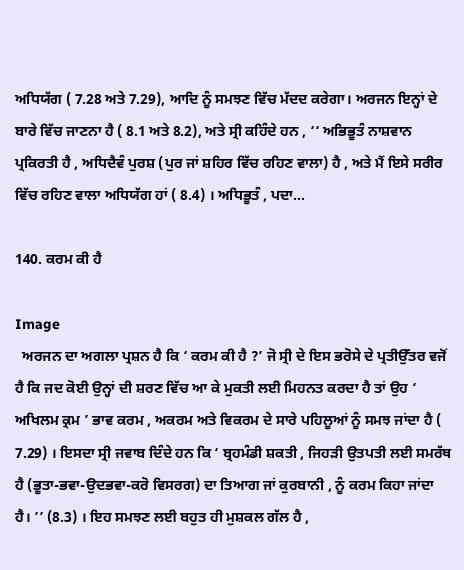ਅਧਿਯੱਗ ( 7.28 ਅਤੇ 7.29), ਆਦਿ ਨੂੰ ਸਮਝਣ ਵਿੱਚ ਮੱਦਦ ਕਰੇਗਾ। ਅਰਜਨ ਇਨ੍ਹਾਂ ਦੇ ਬਾਰੇ ਵਿੱਚ ਜਾਣਨਾ ਹੈ ( 8.1 ਅਤੇ 8.2), ਅਤੇ ਸ੍ਰੀ ਕਹਿੰਦੇ ਹਨ , ‘‘ ਅਭਿਭੂਤੰ ਨਾਸ਼ਵਾਨ ਪ੍ਰਕਿਰਤੀ ਹੈ , ਅਧਿਦੈਵੰ ਪੁਰਸ਼ (ਪੁਰ ਜਾਂ ਸ਼ਹਿਰ ਵਿੱਚ ਰਹਿਣ ਵਾਲਾ) ਹੈ , ਅਤੇ ਮੈਂ ਇਸੇ ਸਰੀਰ ਵਿੱਚ ਰਹਿਣ ਵਾਲਾ ਅਧਿਯੱਗ ਹਾਂ ( 8.4) । ਅਧਿਭੂਤੰ , ਪਦਾ...

140. ਕਰਮ ਕੀ ਹੈ

Image
  ਅਰਜਨ ਦਾ ਅਗਲਾ ਪ੍ਰਸ਼ਨ ਹੈ ਕਿ ‘ ਕਰਮ ਕੀ ਹੈ ?’ ਜੋ ਸ੍ਰੀ ਦੇ ਇਸ ਭਰੋਸੇ ਦੇ ਪ੍ਰਤੀਉੱਤਰ ਵਜੋਂ ਹੈ ਕਿ ਜਦ ਕੋਈ ਉਨ੍ਹਾਂ ਦੀ ਸ਼ਰਣ ਵਿੱਚ ਆ ਕੇ ਮੁਕਤੀ ਲਈ ਮਿਹਨਤ ਕਰਦਾ ਹੈ ਤਾਂ ਉਹ ‘ ਅਖਿਲਮ ਕ੍ਰਮ ’ ਭਾਵ ਕਰਮ , ਅਕਰਮ ਅਤੇ ਵਿਕਰਮ ਦੇ ਸਾਰੇ ਪਹਿਲੂਆਂ ਨੂੰ ਸਮਝ ਜਾਂਦਾ ਹੈ ( 7.29) । ਇਸਦਾ ਸ੍ਰੀ ਜਵਾਬ ਦਿੰਦੇ ਹਨ ਕਿ ‘ ਬ੍ਰਹਮੰਡੀ ਸ਼ਕਤੀ , ਜਿਹੜੀ ਉਤਪਤੀ ਲਈ ਸਮਰੱਥ ਹੈ (ਭੂਤਾ-ਭਵਾ-ਉਦਭਵਾ-ਕਰੋ ਵਿਸਰਗ) ਦਾ ਤਿਆਗ ਜਾਂ ਕੁਰਬਾਨੀ , ਨੂੰ ਕਰਮ ਕਿਹਾ ਜਾਂਦਾ ਹੈ। ’’ (8.3) । ਇਹ ਸਮਝਣ ਲਈ ਬਹੁਤ ਹੀ ਮੁਸ਼ਕਲ ਗੱਲ ਹੈ ,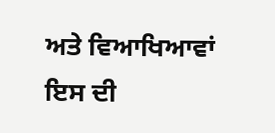ਅਤੇ ਵਿਆਖਿਆਵਾਂ ਇਸ ਦੀ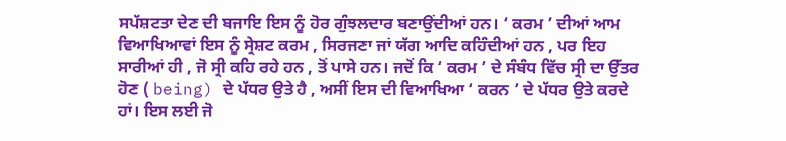ਸਪੱਸ਼ਟਤਾ ਦੇਣ ਦੀ ਬਜਾਇ ਇਸ ਨੂੰ ਹੋਰ ਗੁੰਝਲਦਾਰ ਬਣਾਉਂਦੀਆਂ ਹਨ। ‘ ਕਰਮ ’ ਦੀਆਂ ਆਮ ਵਿਆਖਿਆਵਾਂ ਇਸ ਨੂੰ ਸ੍ਰੇਸ਼ਟ ਕਰਮ , ਸਿਰਜਣਾ ਜਾਂ ਯੱਗ ਆਦਿ ਕਹਿੰਦੀਆਂ ਹਨ , ਪਰ ਇਹ ਸਾਰੀਆਂ ਹੀ , ਜੋ ਸ੍ਰੀ ਕਹਿ ਰਹੇ ਹਨ , ਤੋਂ ਪਾਸੇ ਹਨ। ਜਦੋਂ ਕਿ ‘ ਕਰਮ ’ ਦੇ ਸੰਬੰਧ ਵਿੱਚ ਸ੍ਰੀ ਦਾ ਉੱਤਰ ਹੋਣ ( being) ਦੇ ਪੱਧਰ ਉਤੇ ਹੈ , ਅਸੀਂ ਇਸ ਦੀ ਵਿਆਖਿਆ ‘ ਕਰਨ ’ ਦੇ ਪੱਧਰ ਉਤੇ ਕਰਦੇ ਹਾਂ। ਇਸ ਲਈ ਜੋ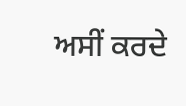ਅਸੀਂ ਕਰਦੇ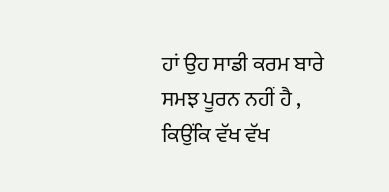ਹਾਂ ਉਹ ਸਾਡੀ ਕਰਮ ਬਾਰੇ ਸਮਝ ਪੂਰਨ ਨਹੀਂ ਹੈ , ਕਿਉਂਕਿ ਵੱਖ ਵੱਖ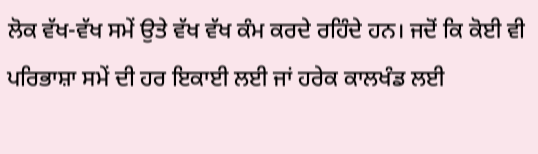ਲੋਕ ਵੱਖ-ਵੱਖ ਸਮੇਂ ਉਤੇ ਵੱਖ ਵੱਖ ਕੰਮ ਕਰਦੇ ਰਹਿੰਦੇ ਹਨ। ਜਦੋਂ ਕਿ ਕੋਈ ਵੀ ਪਰਿਭਾਸ਼ਾ ਸਮੇਂ ਦੀ ਹਰ ਇਕਾਈ ਲਈ ਜਾਂ ਹਰੇਕ ਕਾਲਖੰਡ ਲਈ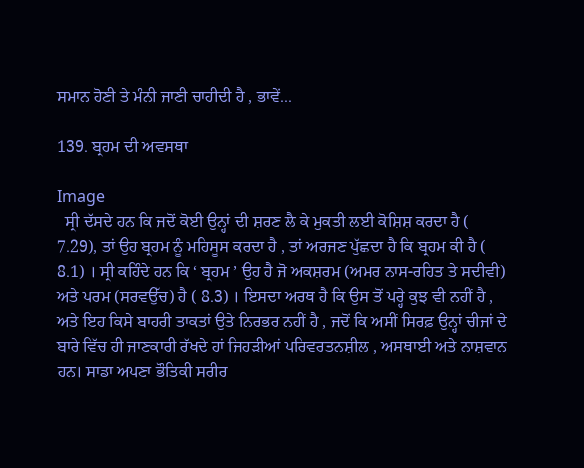ਸਮਾਨ ਹੋਣੀ ਤੇ ਮੰਨੀ ਜਾਣੀ ਚਾਹੀਦੀ ਹੈ , ਭਾਵੇਂ...

139. ਬ੍ਰਹਮ ਦੀ ਅਵਸਥਾ

Image
  ਸ੍ਰੀ ਦੱਸਦੇ ਹਨ ਕਿ ਜਦੋਂ ਕੋਈ ਉਨ੍ਹਾਂ ਦੀ ਸ਼ਰਣ ਲੈ ਕੇ ਮੁਕਤੀ ਲਈ ਕੋਸ਼ਿਸ਼ ਕਰਦਾ ਹੈ ( 7.29), ਤਾਂ ਉਹ ਬ੍ਰਹਮ ਨੂੰ ਮਹਿਸੂਸ ਕਰਦਾ ਹੈ , ਤਾਂ ਅਰਜਣ ਪੁੱਛਦਾ ਹੈ ਕਿ ਬ੍ਰਹਮ ਕੀ ਹੈ ( 8.1) । ਸ੍ਰੀ ਕਹਿੰਦੇ ਹਨ ਕਿ ‘ ਬ੍ਰਹਮ ’ ਉਹ ਹੈ ਜੋ ਅਕਸ਼ਰਮ (ਅਮਰ ਨਾਸ-ਰਹਿਤ ਤੇ ਸਦੀਵੀ) ਅਤੇ ਪਰਮ (ਸਰਵਉੱਚ) ਹੈ ( 8.3) । ਇਸਦਾ ਅਰਥ ਹੈ ਕਿ ਉਸ ਤੋਂ ਪਰ੍ਹੇ ਕੁਝ ਵੀ ਨਹੀਂ ਹੈ , ਅਤੇ ਇਹ ਕਿਸੇ ਬਾਹਰੀ ਤਾਕਤਾਂ ਉਤੇ ਨਿਰਭਰ ਨਹੀਂ ਹੈ , ਜਦੋਂ ਕਿ ਅਸੀਂ ਸਿਰਫ਼ ਉਨ੍ਹਾਂ ਚੀਜਾਂ ਦੇ ਬਾਰੇ ਵਿੱਚ ਹੀ ਜਾਣਕਾਰੀ ਰੱਖਦੇ ਹਾਂ ਜਿਹੜੀਆਂ ਪਰਿਵਰਤਨਸ਼ੀਲ , ਅਸਥਾਈ ਅਤੇ ਨਾਸ਼ਵਾਨ ਹਨ। ਸਾਡਾ ਅਪਣਾ ਭੌਤਿਕੀ ਸਰੀਰ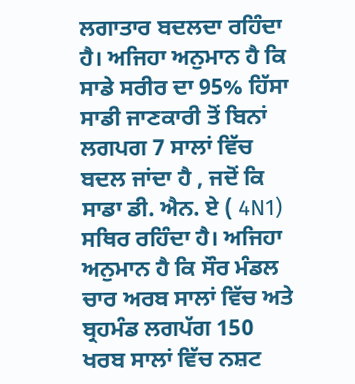ਲਗਾਤਾਰ ਬਦਲਦਾ ਰਹਿੰਦਾ ਹੈ। ਅਜਿਹਾ ਅਨੁਮਾਨ ਹੈ ਕਿ ਸਾਡੇ ਸਰੀਰ ਦਾ 95% ਹਿੱਸਾ ਸਾਡੀ ਜਾਣਕਾਰੀ ਤੋਂ ਬਿਨਾਂ ਲਗਪਗ 7 ਸਾਲਾਂ ਵਿੱਚ ਬਦਲ ਜਾਂਦਾ ਹੈ , ਜਦੋਂ ਕਿ ਸਾਡਾ ਡੀ. ਐਨ. ਏ ( 4N1) ਸਥਿਰ ਰਹਿੰਦਾ ਹੈ। ਅਜਿਹਾ ਅਨੁਮਾਨ ਹੈ ਕਿ ਸੌਰ ਮੰਡਲ ਚਾਰ ਅਰਬ ਸਾਲਾਂ ਵਿੱਚ ਅਤੇ ਬ੍ਰਹਮੰਡ ਲਗਪੱਗ 150 ਖਰਬ ਸਾਲਾਂ ਵਿੱਚ ਨਸ਼ਟ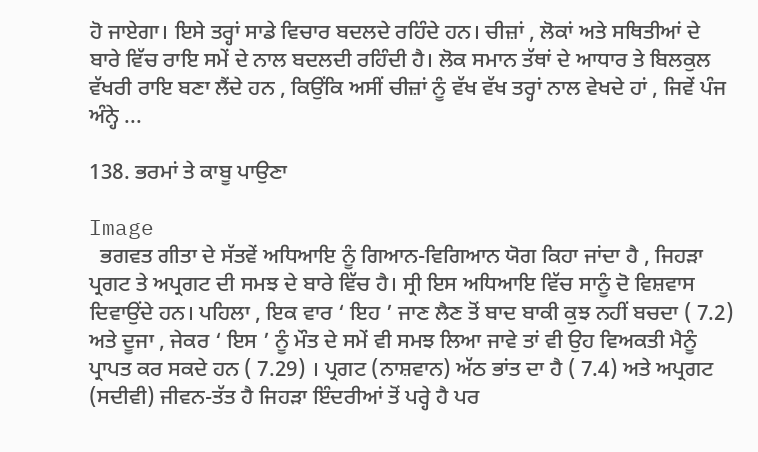ਹੋ ਜਾਏਗਾ। ਇਸੇ ਤਰ੍ਹਾਂ ਸਾਡੇ ਵਿਚਾਰ ਬਦਲਦੇ ਰਹਿੰਦੇ ਹਨ। ਚੀਜ਼ਾਂ , ਲੋਕਾਂ ਅਤੇ ਸਥਿਤੀਆਂ ਦੇ ਬਾਰੇ ਵਿੱਚ ਰਾਇ ਸਮੇਂ ਦੇ ਨਾਲ ਬਦਲਦੀ ਰਹਿੰਦੀ ਹੈ। ਲੋਕ ਸਮਾਨ ਤੱਥਾਂ ਦੇ ਆਧਾਰ ਤੇ ਬਿਲਕੁਲ ਵੱਖਰੀ ਰਾਇ ਬਣਾ ਲੈਂਦੇ ਹਨ , ਕਿਉਂਕਿ ਅਸੀਂ ਚੀਜ਼ਾਂ ਨੂੰ ਵੱਖ ਵੱਖ ਤਰ੍ਹਾਂ ਨਾਲ ਵੇਖਦੇ ਹਾਂ , ਜਿਵੇਂ ਪੰਜ ਅੰਨ੍ਹੇ ...

138. ਭਰਮਾਂ ਤੇ ਕਾਬੂ ਪਾਉਣਾ

Image
  ਭਗਵਤ ਗੀਤਾ ਦੇ ਸੱਤਵੇਂ ਅਧਿਆਇ ਨੂੰ ਗਿਆਨ-ਵਿਗਿਆਨ ਯੋਗ ਕਿਹਾ ਜਾਂਦਾ ਹੈ , ਜਿਹੜਾ ਪ੍ਰਗਟ ਤੇ ਅਪ੍ਰਗਟ ਦੀ ਸਮਝ ਦੇ ਬਾਰੇ ਵਿੱਚ ਹੈ। ਸ੍ਰੀ ਇਸ ਅਧਿਆਇ ਵਿੱਚ ਸਾਨੂੰ ਦੋ ਵਿਸ਼ਵਾਸ ਦਿਵਾਉਂਦੇ ਹਨ। ਪਹਿਲਾ , ਇਕ ਵਾਰ ‘ ਇਹ ’ ਜਾਣ ਲੈਣ ਤੋਂ ਬਾਦ ਬਾਕੀ ਕੁਝ ਨਹੀਂ ਬਚਦਾ ( 7.2) ਅਤੇ ਦੂਜਾ , ਜੇਕਰ ‘ ਇਸ ’ ਨੂੰ ਮੌਤ ਦੇ ਸਮੇਂ ਵੀ ਸਮਝ ਲਿਆ ਜਾਵੇ ਤਾਂ ਵੀ ਉਹ ਵਿਅਕਤੀ ਮੈਨੂੰ ਪ੍ਰਾਪਤ ਕਰ ਸਕਦੇ ਹਨ ( 7.29) । ਪ੍ਰਗਟ (ਨਾਸ਼ਵਾਨ) ਅੱਠ ਭਾਂਤ ਦਾ ਹੈ ( 7.4) ਅਤੇ ਅਪ੍ਰਗਟ (ਸਦੀਵੀ) ਜੀਵਨ-ਤੱਤ ਹੈ ਜਿਹੜਾ ਇੰਦਰੀਆਂ ਤੋਂ ਪਰ੍ਹੇ ਹੈ ਪਰ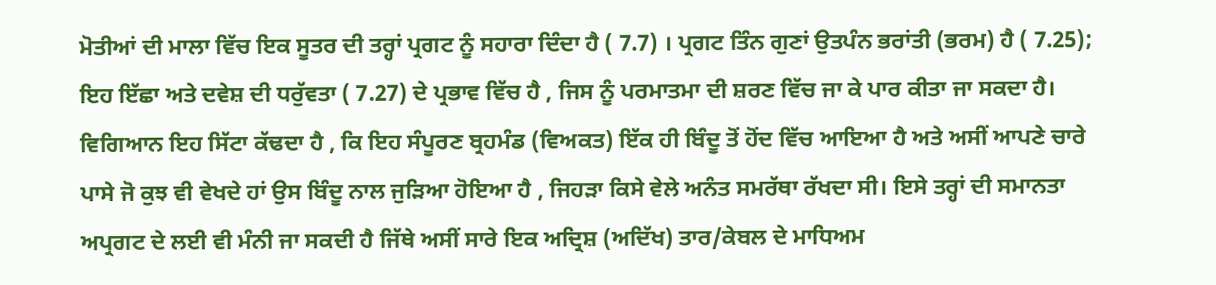ਮੋਤੀਆਂ ਦੀ ਮਾਲਾ ਵਿੱਚ ਇਕ ਸੂਤਰ ਦੀ ਤਰ੍ਹਾਂ ਪ੍ਰਗਟ ਨੂੰ ਸਹਾਰਾ ਦਿੰਦਾ ਹੈ ( 7.7) । ਪ੍ਰਗਟ ਤਿੰਨ ਗੁਣਾਂ ਉਤਪੰਨ ਭਰਾਂਤੀ (ਭਰਮ) ਹੈ ( 7.25); ਇਹ ਇੱਛਾ ਅਤੇ ਦਵੇਸ਼ ਦੀ ਧਰੁੱਵਤਾ ( 7.27) ਦੇ ਪ੍ਰਭਾਵ ਵਿੱਚ ਹੈ , ਜਿਸ ਨੂੰ ਪਰਮਾਤਮਾ ਦੀ ਸ਼ਰਣ ਵਿੱਚ ਜਾ ਕੇ ਪਾਰ ਕੀਤਾ ਜਾ ਸਕਦਾ ਹੈ। ਵਿਗਿਆਨ ਇਹ ਸਿੱਟਾ ਕੱਢਦਾ ਹੈ , ਕਿ ਇਹ ਸੰਪੂਰਣ ਬ੍ਰਹਮੰਡ (ਵਿਅਕਤ) ਇੱਕ ਹੀ ਬਿੰਦੂ ਤੋਂ ਹੋਂਦ ਵਿੱਚ ਆਇਆ ਹੈ ਅਤੇ ਅਸੀਂ ਆਪਣੇ ਚਾਰੇ ਪਾਸੇ ਜੋ ਕੁਝ ਵੀ ਵੇਖਦੇ ਹਾਂ ਉਸ ਬਿੰਦੂ ਨਾਲ ਜੁੜਿਆ ਹੋਇਆ ਹੈ , ਜਿਹੜਾ ਕਿਸੇ ਵੇਲੇ ਅਨੰਤ ਸਮਰੱਥਾ ਰੱਖਦਾ ਸੀ। ਇਸੇ ਤਰ੍ਹਾਂ ਦੀ ਸਮਾਨਤਾ ਅਪ੍ਰਗਟ ਦੇ ਲਈ ਵੀ ਮੰਨੀ ਜਾ ਸਕਦੀ ਹੈ ਜਿੱਥੇ ਅਸੀਂ ਸਾਰੇ ਇਕ ਅਦ੍ਰਿਸ਼ (ਅਦਿੱਖ) ਤਾਰ/ਕੇਬਲ ਦੇ ਮਾਧਿਅਮ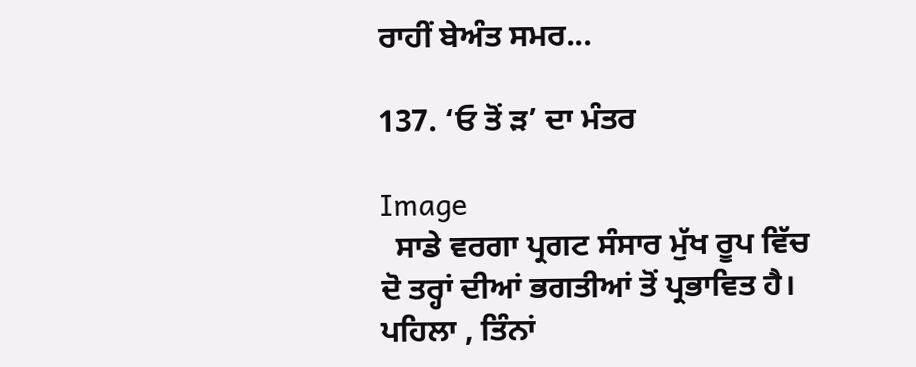ਰਾਹੀਂ ਬੇਅੰਤ ਸਮਰ...

137. ‘ਓ ਤੋਂ ੜ’ ਦਾ ਮੰਤਰ

Image
  ਸਾਡੇ ਵਰਗਾ ਪ੍ਰਗਟ ਸੰਸਾਰ ਮੁੱਖ ਰੂਪ ਵਿੱਚ ਦੋ ਤਰ੍ਹਾਂ ਦੀਆਂ ਭਗਤੀਆਂ ਤੋਂ ਪ੍ਰਭਾਵਿਤ ਹੈ। ਪਹਿਲਾ , ਤਿੰਨਾਂ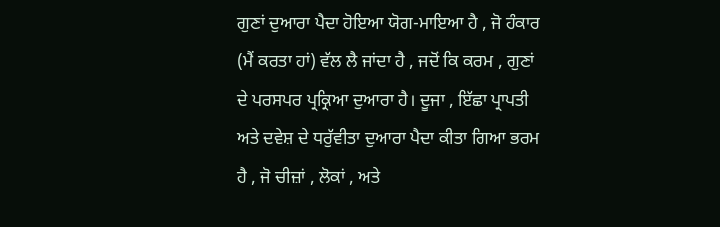ਗੁਣਾਂ ਦੁਆਰਾ ਪੈਦਾ ਹੋਇਆ ਯੋਗ-ਮਾਇਆ ਹੈ , ਜੋ ਹੰਕਾਰ (ਮੈਂ ਕਰਤਾ ਹਾਂ) ਵੱਲ ਲੈ ਜਾਂਦਾ ਹੈ , ਜਦੋਂ ਕਿ ਕਰਮ , ਗੁਣਾਂ ਦੇ ਪਰਸਪਰ ਪ੍ਰਕ੍ਰਿਆ ਦੁਆਰਾ ਹੈ। ਦੂਜਾ , ਇੱਛਾ ਪ੍ਰਾਪਤੀ ਅਤੇ ਦਵੇਸ਼ ਦੇ ਧਰੁੱਵੀਤਾ ਦੁਆਰਾ ਪੈਦਾ ਕੀਤਾ ਗਿਆ ਭਰਮ ਹੈ , ਜੋ ਚੀਜ਼ਾਂ , ਲੋਕਾਂ , ਅਤੇ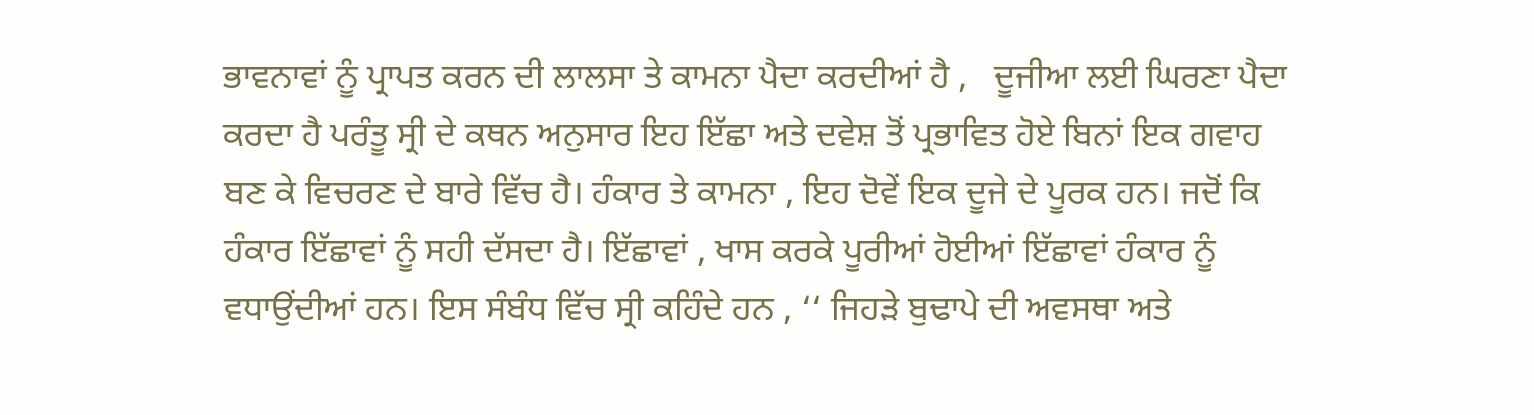ਭਾਵਨਾਵਾਂ ਨੂੰ ਪ੍ਰਾਪਤ ਕਰਨ ਦੀ ਲਾਲਸਾ ਤੇ ਕਾਮਨਾ ਪੈਦਾ ਕਰਦੀਆਂ ਹੈ ,   ਦੂਜੀਆ ਲਈ ਘਿਰਣਾ ਪੈਦਾ ਕਰਦਾ ਹੈ ਪਰੰਤੂ ਸ੍ਰੀ ਦੇ ਕਥਨ ਅਨੁਸਾਰ ਇਹ ਇੱਛਾ ਅਤੇ ਦਵੇਸ਼ ਤੋਂ ਪ੍ਰਭਾਵਿਤ ਹੋਏ ਬਿਨਾਂ ਇਕ ਗਵਾਹ ਬਣ ਕੇ ਵਿਚਰਣ ਦੇ ਬਾਰੇ ਵਿੱਚ ਹੈ। ਹੰਕਾਰ ਤੇ ਕਾਮਨਾ , ਇਹ ਦੋਵੇਂ ਇਕ ਦੂਜੇ ਦੇ ਪੂਰਕ ਹਨ। ਜਦੋਂ ਕਿ ਹੰਕਾਰ ਇੱਛਾਵਾਂ ਨੂੰ ਸਹੀ ਦੱਸਦਾ ਹੈ। ਇੱਛਾਵਾਂ , ਖਾਸ ਕਰਕੇ ਪੂਰੀਆਂ ਹੋਈਆਂ ਇੱਛਾਵਾਂ ਹੰਕਾਰ ਨੂੰ ਵਧਾਉਂਦੀਆਂ ਹਨ। ਇਸ ਸੰਬੰਧ ਵਿੱਚ ਸ੍ਰੀ ਕਹਿੰਦੇ ਹਨ , ‘‘ ਜਿਹੜੇ ਬੁਢਾਪੇ ਦੀ ਅਵਸਥਾ ਅਤੇ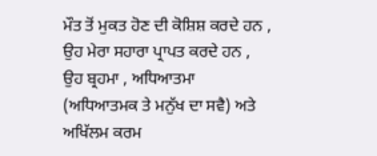ਮੌਤ ਤੋਂ ਮੁਕਤ ਹੋਣ ਦੀ ਕੋਸ਼ਿਸ਼ ਕਰਦੇ ਹਨ , ਉਹ ਮੇਰਾ ਸਹਾਰਾ ਪ੍ਰਾਪਤ ਕਰਦੇ ਹਨ , ਉਹ ਬ੍ਰਹਮਾ , ਅਧਿਆਤਮਾ (ਅਧਿਆਤਮਕ ਤੇ ਮਨੁੱਖ ਦਾ ਸਵੈ) ਅਤੇ ਅਖਿੱਲਮ ਕਰਮ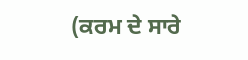(ਕਰਮ ਦੇ ਸਾਰੇ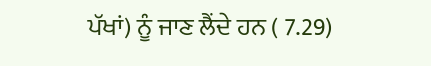ਪੱਖਾਂ) ਨੂੰ ਜਾਣ ਲੈਂਦੇ ਹਨ ( 7.29)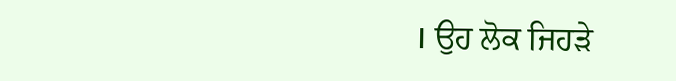। ਉਹ ਲੋਕ ਜਿਹੜੇ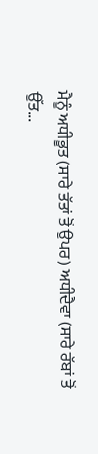ਮੈਨੂੰ ਅਧੀਭੂਤ (ਸਾਰੇ ਤੱਤਾਂ ਤੋਂ ਉਪਰ) ਅਧੀਦੈਵਾ (ਸਾਰੇ ਰੱਬਾਂ ਤੋਂ ਉੱਤ...